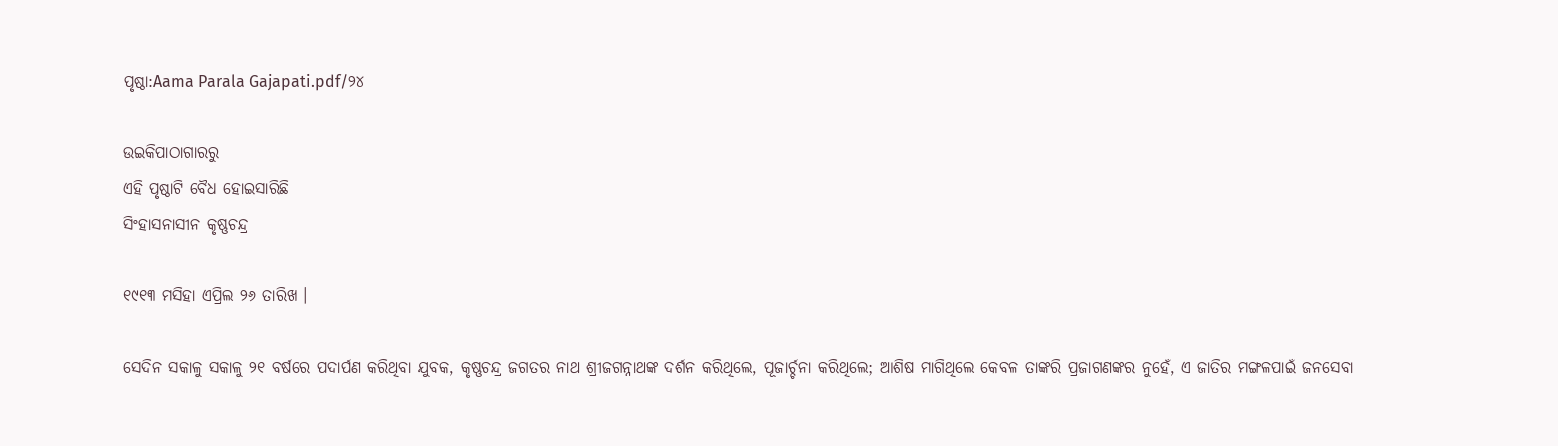ପୃଷ୍ଠା:Aama Parala Gajapati.pdf/୨୪

ଉଇକିପାଠାଗାର‌ରୁ
ଏହି ପୃଷ୍ଠାଟି ବୈଧ ହୋଇସାରିଛି
ସିଂହାସନାସୀନ କୃଷ୍ଣଚନ୍ଦ୍ର

୧୯୧୩ ମସିହା ଏପ୍ରିଲ ୨୬ ତାରିଖ ।

ସେଦିନ ସକାଳୁ ସକାଳୁ ୨୧ ବର୍ଷରେ ପଦାର୍ପଣ କରିଥିବା ଯୁବକ, କୃଷ୍ଣଚନ୍ଦ୍ର ଜଗତର ନାଥ ଶ୍ରୀଜଗନ୍ନାଥଙ୍କ ଦର୍ଶନ କରିଥିଲେ, ପୂଜାର୍ଚ୍ଚନା କରିଥିଲେ; ଆଶିଷ ମାଗିଥିଲେ କେବଳ ତାଙ୍କରି ପ୍ରଜାଗଣଙ୍କର ନୁହେଁ, ଏ ଜାତିର ମଙ୍ଗଳପାଇଁ ଜନସେବା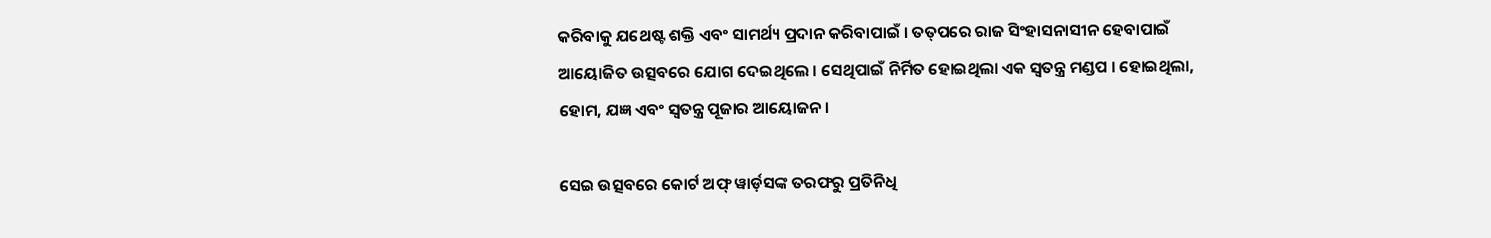କରିବାକୁ ଯଥେଷ୍ଟ ଶକ୍ତି ଏବଂ ସାମର୍ଥ୍ୟ ପ୍ରଦାନ କରିବାପାଇଁ । ତତ୍‌ପରେ ରାଜ ସିଂହାସନାସୀନ ହେବାପାଇଁ ଆୟୋଜିତ ଉତ୍ସବରେ ଯୋଗ ଦେଇଥିଲେ । ସେଥିପାଇଁ ନିର୍ମିତ ହୋଇଥିଲା ଏକ ସ୍ୱତନ୍ତ୍ର ମଣ୍ଡପ । ହୋଇଥିଲା, ହୋମ, ଯଜ୍ଞ ଏବଂ ସ୍ୱତନ୍ତ୍ର ପୂଜାର ଆୟୋଜନ ।

ସେଇ ଉତ୍ସବରେ କୋର୍ଟ ଅଫ୍ ୱାର୍ଡ଼ସଙ୍କ ତରଫରୁ ପ୍ରତିନିଧି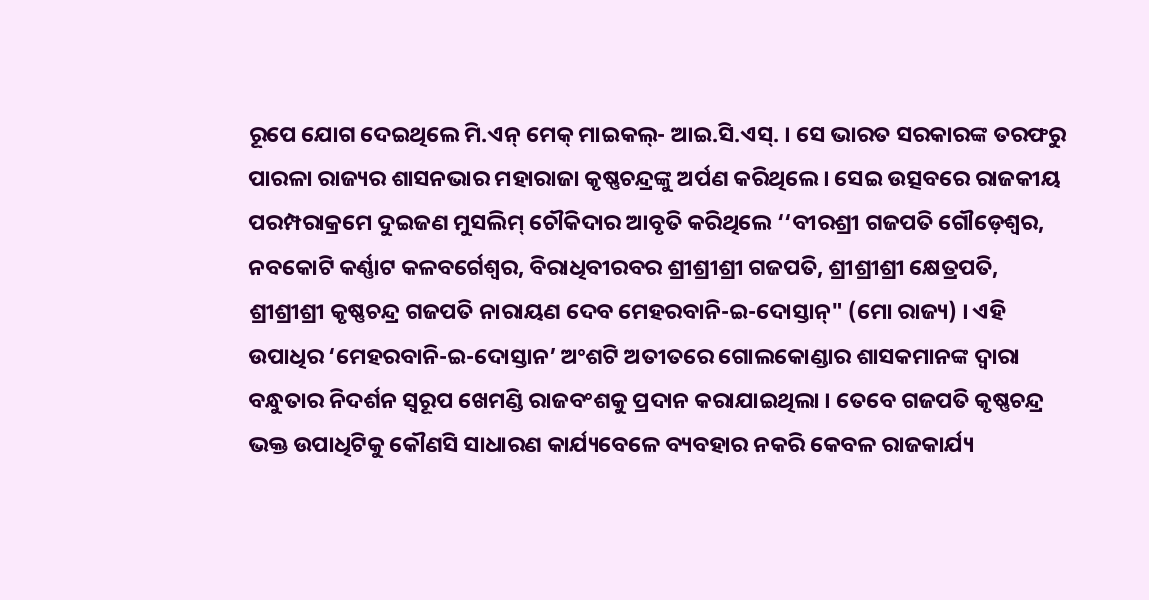ରୂପେ ଯୋଗ ଦେଇଥିଲେ ମି.ଏନ୍ ମେକ୍ ମାଇକଲ୍- ଆଇ.ସି.ଏସ୍. । ସେ ଭାରତ ସରକାରଙ୍କ ତରଫରୁ ପାରଳା ରାଜ୍ୟର ଶାସନଭାର ମହାରାଜା କୃଷ୍ଣଚନ୍ଦ୍ରଙ୍କୁ ଅର୍ପଣ କରିଥିଲେ । ସେଇ ଉତ୍ସବରେ ରାଜକୀୟ ପରମ୍ପରାକ୍ରମେ ଦୁଇଜଣ ମୁସଲିମ୍ ଚୌକିଦାର ଆବୃତି କରିଥିଲେ ‘‘ବୀରଶ୍ରୀ ଗଜପତି ଗୌଡ଼େଶ୍ୱର, ନବକୋଟି କର୍ଣ୍ଣାଟ କଳବର୍ଗେଶ୍ୱର, ବିରାଧିବୀରବର ଶ୍ରୀଶ୍ରୀଶ୍ରୀ ଗଜପତି, ଶ୍ରୀଶ୍ରୀଶ୍ରୀ କ୍ଷେତ୍ରପତି, ଶ୍ରୀଶ୍ରୀଶ୍ରୀ କୃଷ୍ଣଚନ୍ଦ୍ର ଗଜପତି ନାରାୟଣ ଦେବ ମେହରବାନି-ଇ-ଦୋସ୍ତାନ୍" (ମୋ ରାଜ୍ୟ) । ଏହି ଉପାଧିର ‘ମେହରବାନି-ଇ-ଦୋସ୍ତାନ’ ଅଂଶଟି ଅତୀତରେ ଗୋଲକୋଣ୍ଡାର ଶାସକମାନଙ୍କ ଦ୍ବାରା ବନ୍ଧୁତାର ନିଦର୍ଶନ ସ୍ୱରୂପ ଖେମଣ୍ଡି ରାଜବଂଶକୁ ପ୍ରଦାନ କରାଯାଇଥିଲା । ତେବେ ଗଜପତି କୃଷ୍ଣଚନ୍ଦ୍ର ଭକ୍ତ ଉପାଧିଟିକୁ କୌଣସି ସାଧାରଣ କାର୍ଯ୍ୟବେଳେ ବ୍ୟବହାର ନକରି କେବଳ ରାଜକାର୍ଯ୍ୟ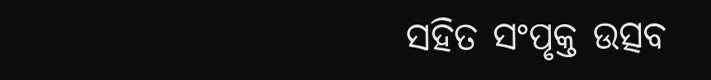ସହିତ ସଂପୃକ୍ତ ଉତ୍ସବ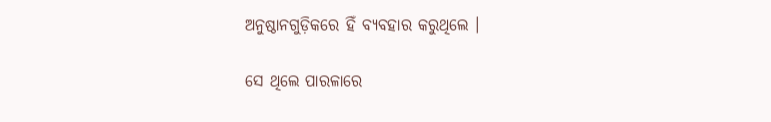ଅନୁଷ୍ଠାନଗୁଡ଼ିକରେ ହିଁ ବ୍ୟବହାର କରୁଥିଲେ ।

ସେ ଥିଲେ ପାରଳାରେ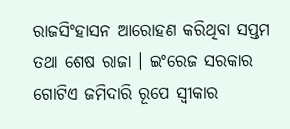ରାଜସିଂହାସନ ଆରୋହଣ କରିଥିବା ସପ୍ତମ ତଥା ଶେଷ ରାଜା । ଇଂରେଜ ସରକାର ଗୋଟିଏ ଜମିଦାରି ରୂପେ ସ୍ୱୀକାର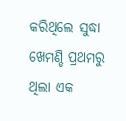କରିଥିଲେ ସୁଦ୍ଧା ଖେମଣ୍ଡି ପ୍ରଥମରୁ ଥିଲା ଏକ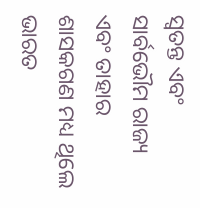ସ୍ୱତନ୍ତ ଏବଂ ସାର୍ବଭୌମ ରାଜ୍ୟ ଏବଂ ତାହାର ଶାସକଗଣ ମଧ୍ୟ ଥିଲେ ଭାରତ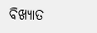ବିଖ୍ୟାତ